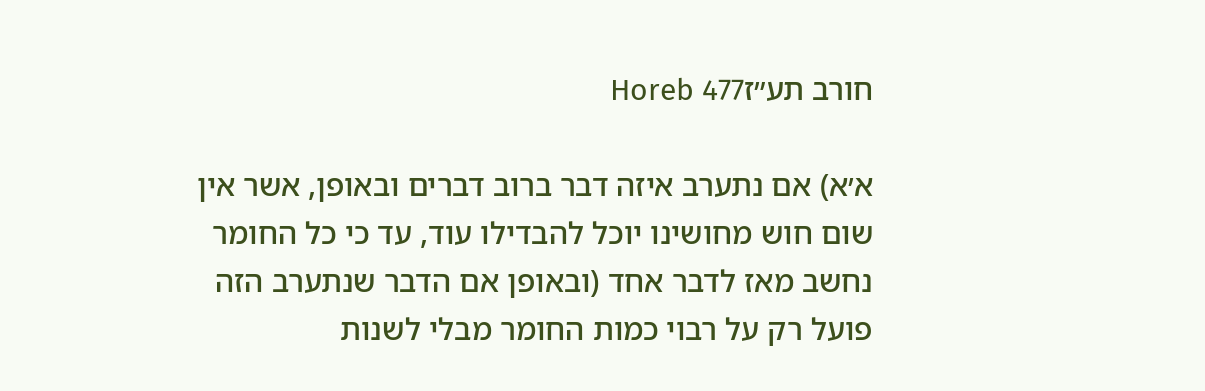חורב תע״זHoreb 477

א׳א) אם נתערב איזה דבר ברוב דברים ובאופן, אשר אין שום חוש מחושינו יוכל להבדילו עוד, עד כי כל החומר נחשב מאז לדבר אחד (ובאופן אם הדבר שנתערב הזה פועל רק על רבוי כמות החומר מבלי לשנות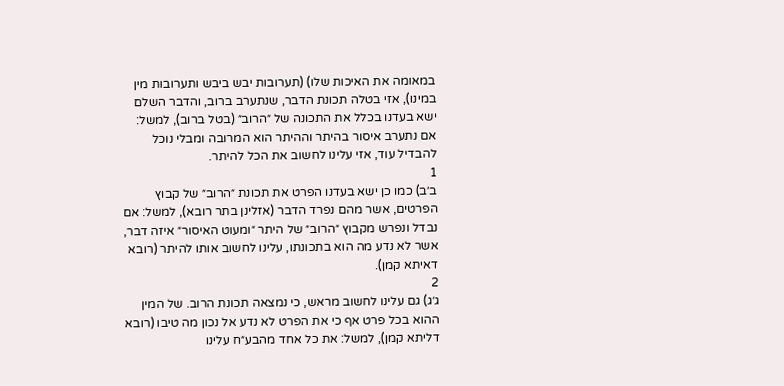במאומה את האיכות שלו) (תערובות יבש ביבש ותערובות מין במינו), אזי בטלה תכונת הדבר, שנתערב ברוב, והדבר השלם ישא בעדנו בכלל את התכונה של ״הרוב״ (בטל ברוב), למשל: אם נתערב איסור בהיתר וההיתר הוא המרובה ומבלי נוכל להבדיל עוד, אזי עלינו לחשוב את הכל להיתר.
1
ב׳ב) כמו כן ישא בעדנו הפרט את תכונת ״הרוב״ של קבוץ הפרטים, אשר מהם נפרד הדבר (אזלינן בתר רובא), למשל: אם נבדל ונפרש מקבוץ ״הרוב״ של היתר ״ומעוט האיסור״ איזה דבר, אשר לא נדע מה הוא בתכונתו, עלינו לחשוב אותו להיתר (רובא דאיתא קמן).
2
ג׳ג) גם עלינו לחשוב מראש, כי נמצאה תכונת הרוב. של המין ההוא בכל פרט אף כי את הפרט לא נדע אל נכון מה טיבו (רובא דליתא קמן), למשל: את כל אחד מהבע״ח עלינו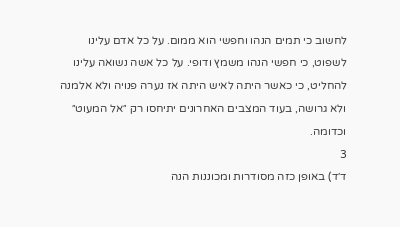לחשוב כי תמים הנהו וחפשי הוא ממום. על כל אדם עלינו לשפוט, כי חפשי הנהו משמץ ודופי. על כל אשה נשואה עלינו להחליט, כי כאשר היתה לאיש היתה אז נערה פנויה ולא אלמנה ולא גרושה, בעוד המצבים האחרונים יתיחסו רק ״אל המעוט״ וכדומה.
3
ד׳ד) באופן כזה מסודרות ומכוננות הנה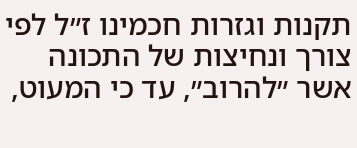תקנות וגזרות חכמינו ז״ל לפי צורך ונחיצות של התכונה אשר ״להרוב״, עד כי המעוט,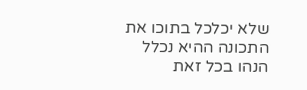שלא יכלכל בתוכו את התכונה ההיא נכלל הנהו בכל זאת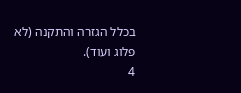בכלל הגזרה והתקנה (לא פלוג ועוד).
4